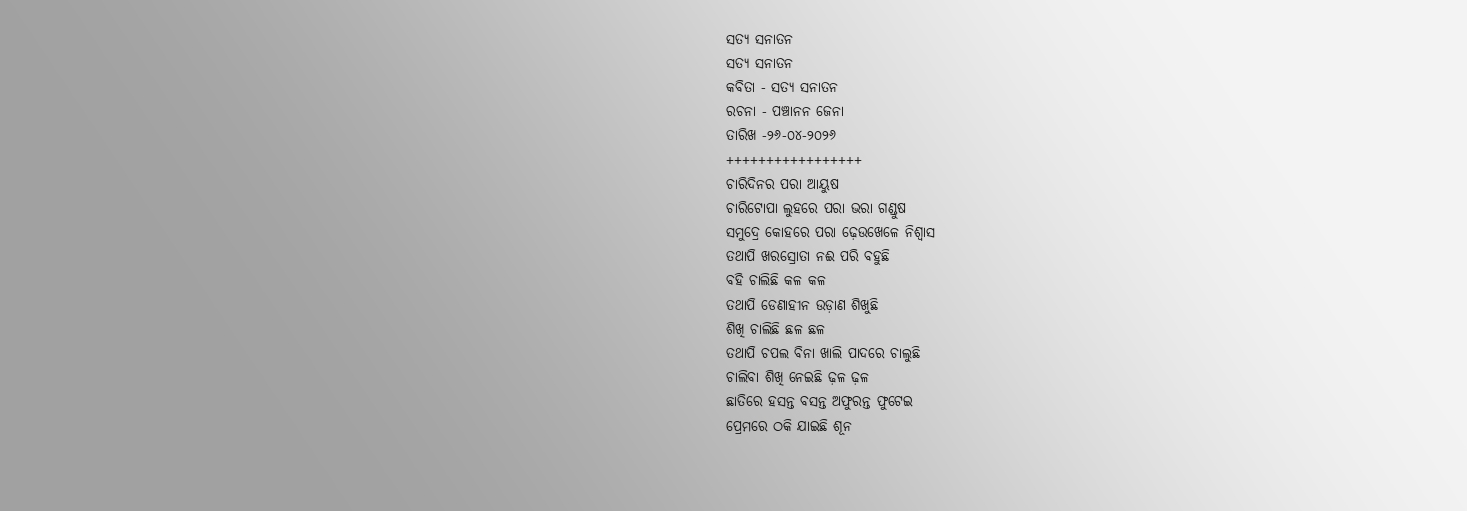ସତ୍ୟ ସନାତନ
ସତ୍ୟ ସନାତନ
କବିତା - ସତ୍ୟ ସନାତନ
ରଚନା - ପଞ୍ଚାନନ ଜେନା
ତାରିଖ -୨୬-୦୪-୨୦୨୬
+++++++++++++++++
ଚାରିଦିନର ପରା ଆୟୁଷ
ଚାରିଟୋପା ଲୁହରେ ପରା ଭରା ଗଣ୍ଡୁଷ
ସମୁଦ୍ରେ କୋହରେ ପରା ଢ଼େଉଖେଳେ ନିଶ୍ୱାସ
ତଥାପି ଖରସ୍ରୋତା ନଈ ପରି ବହୁଛି
ବହି ଚାଲିଛି କଳ କଳ
ତଥାପି ଡେଣାହୀନ ଉଡ଼ାଣ ଶିଖୁଛି
ଶିଖି ଚାଲିଛି ଛଳ ଛଳ
ତଥାପି ଚପଲ ବିନା ଖାଲି ପାଦରେ ଚାଲୁଛି
ଚାଲିବା ଶିଖି ନେଇଛି ଢ଼ଳ ଢ଼ଳ
ଛାତିରେ ହସନ୍ତ ବସନ୍ତ ଅଫୁରନ୍ତ ଫୁଟେଇ
ପ୍ରେମରେ ଠକି ଯାଇଛି ଶୂନ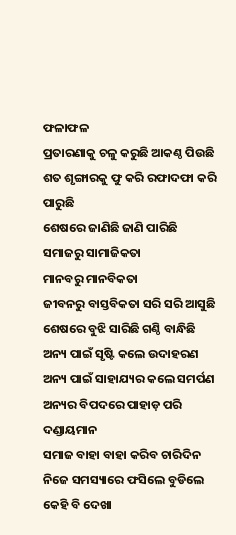ଫଳାଫଳ
ପ୍ରତାରଣାକୁ ଚଳୁ କରୁଛି ଆକଣ୍ଠ ପିଉଛି
ଶତ ଶୃଙ୍ଗାରକୁ ଫୁ କରି ରଫାଦଫା କରି ପାରୁଛି
ଶେଷରେ ଜାଣିଛି ଜାଣି ପାରିଛି
ସମାଜରୁ ସାମାଜିକତା
ମାନବରୁ ମାନବିକତା
ଜୀବନରୁ ବାସ୍ତବିକତା ସରି ସରି ଆସୁଛି
ଶେଷରେ ବୁଝି ସାରିଛି ଗଣ୍ଠି ବାନ୍ଧିଛି
ଅନ୍ୟ ପାଇଁ ସୃଷ୍ଟି କଲେ ଉଦାହରଣ
ଅନ୍ୟ ପାଇଁ ସାହାଯ୍ୟର କଲେ ସମର୍ପଣ
ଅନ୍ୟର ବିପଦରେ ପାହାଡ଼ ପରି ଦଣ୍ଡାୟମାନ
ସମାଜ ବାହା ବାହା କରିବ ଚାରିଦିନ
ନିଜେ ସମସ୍ୟାରେ ଫସିଲେ ବୁଡିଲେ
କେହି ବି ଦେଖା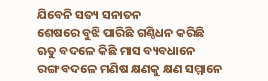ଯିବେନି ସତ୍ୟ ସନାତନ
ଶେଷରେ ବୁଝି ପାରିଛି ଗଣ୍ଠିଧନ କରିଛି
ଋତୁ ବଦଳେ କିଛି ମାସ ବ୍ୟବଧାନେ
ରଙ୍ଗ ବଦଳେ ମଣିଷ କ୍ଷଣକୁ କ୍ଷଣ ସମ୍ମାନେ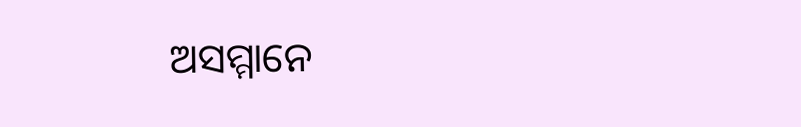ଅସମ୍ମାନେ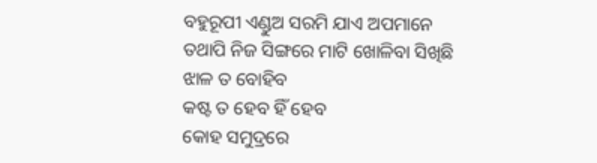ବହୁରୂପୀ ଏଣ୍ଡୁଅ ସରମି ଯାଏ ଅପମାନେ
ତଥାପି ନିଜ ସିଙ୍ଗରେ ମାଟି ଖୋଳିବା ସିଖିଛି
ଝାଳ ତ ବୋହିବ
କଷ୍ଟ ତ ହେବ ହିଁ ହେବ
କୋହ ସମୁଦ୍ରରେ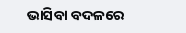ଭାସିବା ବଦଳରେ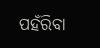ପହଁରିବା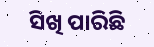ସିଖି ପାରିଛି